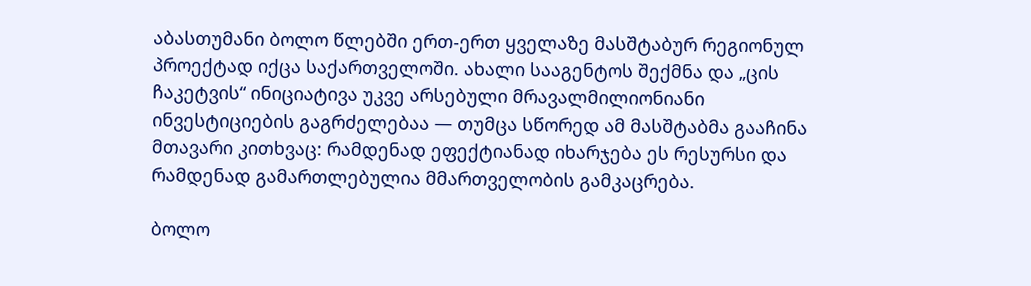აბასთუმანი ბოლო წლებში ერთ-ერთ ყველაზე მასშტაბურ რეგიონულ პროექტად იქცა საქართველოში. ახალი სააგენტოს შექმნა და „ცის ჩაკეტვის“ ინიციატივა უკვე არსებული მრავალმილიონიანი ინვესტიციების გაგრძელებაა — თუმცა სწორედ ამ მასშტაბმა გააჩინა მთავარი კითხვაც: რამდენად ეფექტიანად იხარჯება ეს რესურსი და რამდენად გამართლებულია მმართველობის გამკაცრება.

ბოლო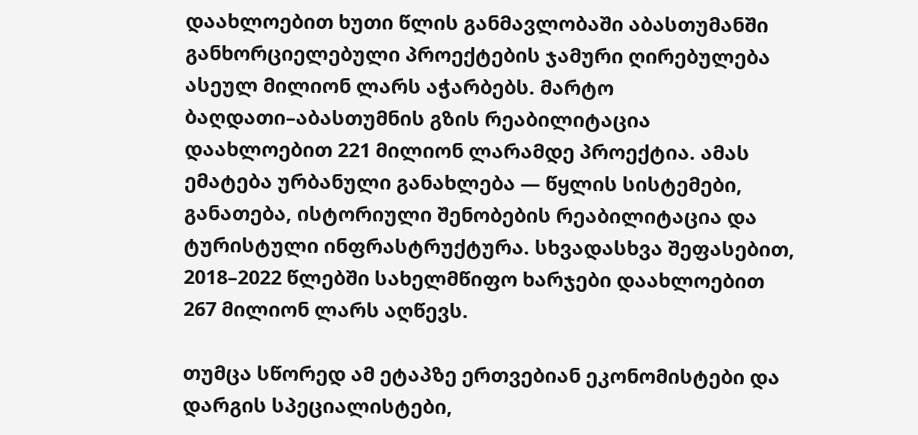დაახლოებით ხუთი წლის განმავლობაში აბასთუმანში განხორციელებული პროექტების ჯამური ღირებულება ასეულ მილიონ ლარს აჭარბებს. მარტო ბაღდათი–აბასთუმნის გზის რეაბილიტაცია დაახლოებით 221 მილიონ ლარამდე პროექტია. ამას ემატება ურბანული განახლება — წყლის სისტემები, განათება, ისტორიული შენობების რეაბილიტაცია და ტურისტული ინფრასტრუქტურა. სხვადასხვა შეფასებით, 2018–2022 წლებში სახელმწიფო ხარჯები დაახლოებით 267 მილიონ ლარს აღწევს.

თუმცა სწორედ ამ ეტაპზე ერთვებიან ეკონომისტები და დარგის სპეციალისტები,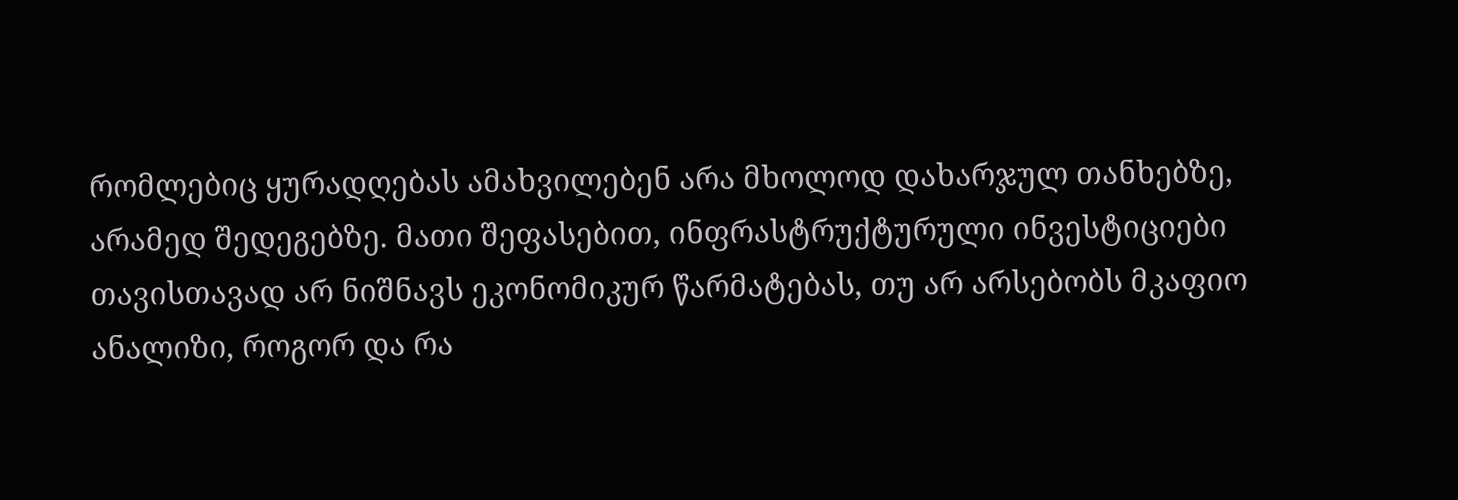რომლებიც ყურადღებას ამახვილებენ არა მხოლოდ დახარჯულ თანხებზე, არამედ შედეგებზე. მათი შეფასებით, ინფრასტრუქტურული ინვესტიციები თავისთავად არ ნიშნავს ეკონომიკურ წარმატებას, თუ არ არსებობს მკაფიო ანალიზი, როგორ და რა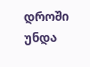დროში უნდა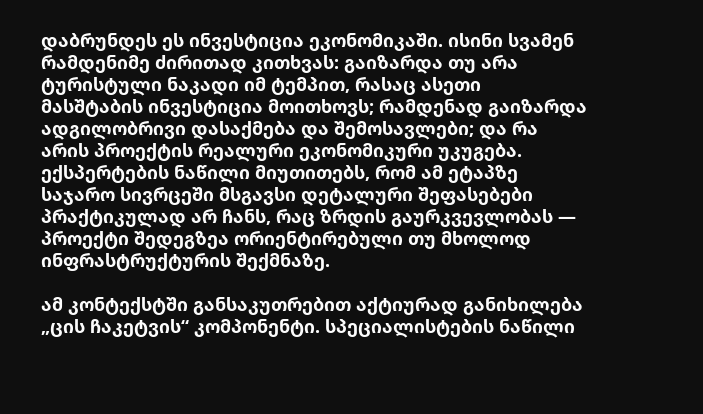დაბრუნდეს ეს ინვესტიცია ეკონომიკაში. ისინი სვამენ რამდენიმე ძირითად კითხვას: გაიზარდა თუ არა ტურისტული ნაკადი იმ ტემპით, რასაც ასეთი მასშტაბის ინვესტიცია მოითხოვს; რამდენად გაიზარდა ადგილობრივი დასაქმება და შემოსავლები; და რა არის პროექტის რეალური ეკონომიკური უკუგება. ექსპერტების ნაწილი მიუთითებს, რომ ამ ეტაპზე საჯარო სივრცეში მსგავსი დეტალური შეფასებები პრაქტიკულად არ ჩანს, რაც ზრდის გაურკვევლობას — პროექტი შედეგზეა ორიენტირებული თუ მხოლოდ ინფრასტრუქტურის შექმნაზე.

ამ კონტექსტში განსაკუთრებით აქტიურად განიხილება „ცის ჩაკეტვის“ კომპონენტი. სპეციალისტების ნაწილი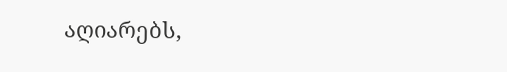აღიარებს,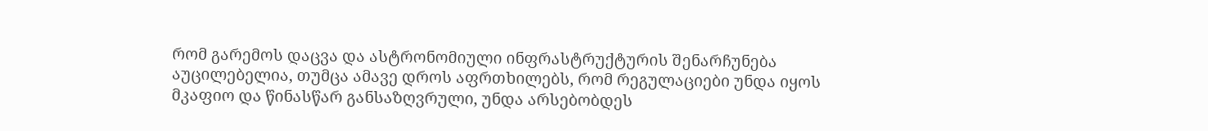რომ გარემოს დაცვა და ასტრონომიული ინფრასტრუქტურის შენარჩუნება აუცილებელია, თუმცა ამავე დროს აფრთხილებს, რომ რეგულაციები უნდა იყოს მკაფიო და წინასწარ განსაზღვრული, უნდა არსებობდეს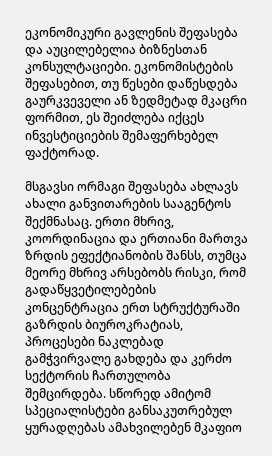ეკონომიკური გავლენის შეფასება და აუცილებელია ბიზნესთან კონსულტაციები. ეკონომისტების შეფასებით, თუ წესები დაწესდება გაურკვეველი ან ზედმეტად მკაცრი ფორმით, ეს შეიძლება იქცეს ინვესტიციების შემაფერხებელ ფაქტორად.

მსგავსი ორმაგი შეფასება ახლავს ახალი განვითარების სააგენტოს შექმნასაც. ერთი მხრივ, კოორდინაცია და ერთიანი მართვა ზრდის ეფექტიანობის შანსს, თუმცა მეორე მხრივ არსებობს რისკი, რომ გადაწყვეტილებების კონცენტრაცია ერთ სტრუქტურაში გაზრდის ბიუროკრატიას, პროცესები ნაკლებად გამჭვირვალე გახდება და კერძო სექტორის ჩართულობა შემცირდება. სწორედ ამიტომ სპეციალისტები განსაკუთრებულ ყურადღებას ამახვილებენ მკაფიო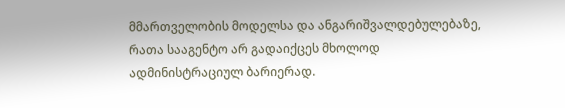მმართველობის მოდელსა და ანგარიშვალდებულებაზე, რათა სააგენტო არ გადაიქცეს მხოლოდ ადმინისტრაციულ ბარიერად.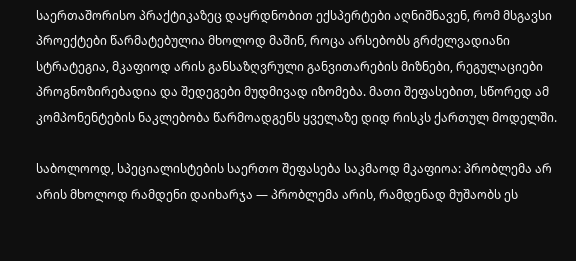საერთაშორისო პრაქტიკაზეც დაყრდნობით ექსპერტები აღნიშნავენ, რომ მსგავსი პროექტები წარმატებულია მხოლოდ მაშინ, როცა არსებობს გრძელვადიანი სტრატეგია, მკაფიოდ არის განსაზღვრული განვითარების მიზნები, რეგულაციები პროგნოზირებადია და შედეგები მუდმივად იზომება. მათი შეფასებით, სწორედ ამ კომპონენტების ნაკლებობა წარმოადგენს ყველაზე დიდ რისკს ქართულ მოდელში.

საბოლოოდ, სპეციალისტების საერთო შეფასება საკმაოდ მკაფიოა: პრობლემა არ არის მხოლოდ რამდენი დაიხარჯა — პრობლემა არის, რამდენად მუშაობს ეს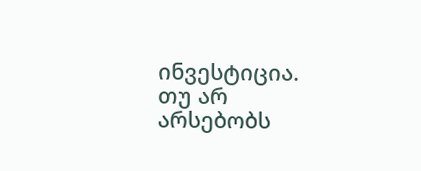ინვესტიცია. თუ არ არსებობს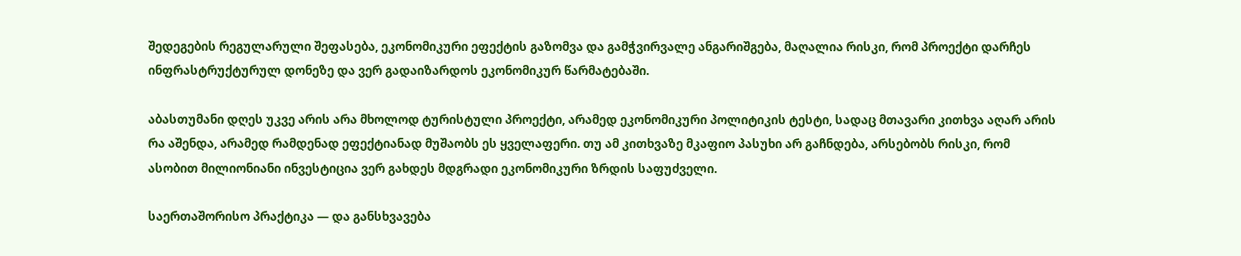შედეგების რეგულარული შეფასება, ეკონომიკური ეფექტის გაზომვა და გამჭვირვალე ანგარიშგება, მაღალია რისკი, რომ პროექტი დარჩეს ინფრასტრუქტურულ დონეზე და ვერ გადაიზარდოს ეკონომიკურ წარმატებაში.

აბასთუმანი დღეს უკვე არის არა მხოლოდ ტურისტული პროექტი, არამედ ეკონომიკური პოლიტიკის ტესტი, სადაც მთავარი კითხვა აღარ არის რა აშენდა, არამედ რამდენად ეფექტიანად მუშაობს ეს ყველაფერი. თუ ამ კითხვაზე მკაფიო პასუხი არ გაჩნდება, არსებობს რისკი, რომ ასობით მილიონიანი ინვესტიცია ვერ გახდეს მდგრადი ეკონომიკური ზრდის საფუძველი.

საერთაშორისო პრაქტიკა — და განსხვავება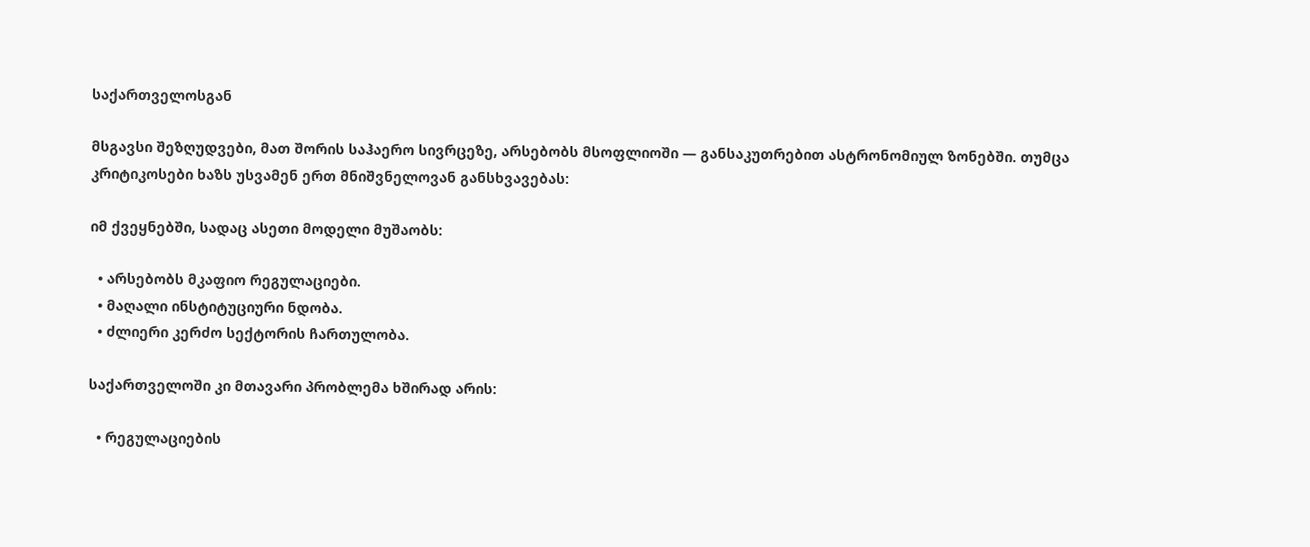საქართველოსგან

მსგავსი შეზღუდვები, მათ შორის საჰაერო სივრცეზე, არსებობს მსოფლიოში — განსაკუთრებით ასტრონომიულ ზონებში. თუმცა კრიტიკოსები ხაზს უსვამენ ერთ მნიშვნელოვან განსხვავებას:

იმ ქვეყნებში, სადაც ასეთი მოდელი მუშაობს:

  • არსებობს მკაფიო რეგულაციები.
  • მაღალი ინსტიტუციური ნდობა.
  • ძლიერი კერძო სექტორის ჩართულობა.

საქართველოში კი მთავარი პრობლემა ხშირად არის:

  • რეგულაციების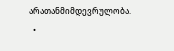არათანმიმდევრულობა.
  •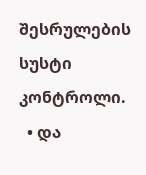შესრულების სუსტი კონტროლი.
  • და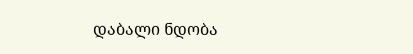დაბალი ნდობა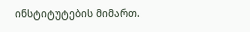ინსტიტუტების მიმართ.